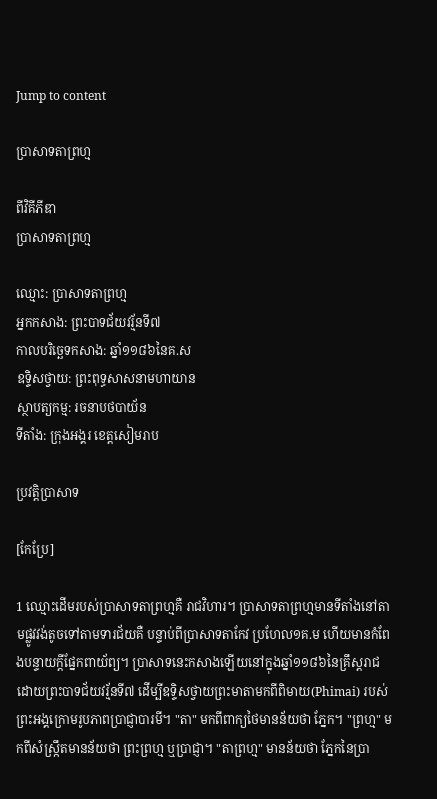Jump to content

ប្រាសាទតាព្រហ្ម

ពីវិគីភីឌា
ប្រាសាទតាព្រហ្ម

ឈ្មោះ: ប្រាសាទតាព្រហ្ម
អ្នកកសាង: ព្រះបាទជ័យវរ្ម័នទី៧
កាលបរិច្ឆេទកសាង: ឆ្នាំ១១៨៦នៃគ.ស
ឧទ្ទិសថ្វាយ: ព្រះពុទ្ធសាសនាមហាយាន
ស្ថាបត្យកម្ម: រចនាបថបាយ័ន
ទីតាំង: ក្រុងអង្គរ ខេត្តសៀមរាប

ប្រវត្តិប្រាសាទ

[កែប្រែ]

1 ឈ្មោះដើមរបស់ប្រាសាទតាព្រហ្មគឺ រាជវិហារ។ ប្រាសាទតាព្រហ្មមានទីតាំងនៅតាមផ្លូវវង់តូចទៅតាមទារជ័យគឺ បន្ទាប់ពីប្រាសាទតាកែវ ប្រហែល១គ.ម ហើយមានកំពែងបន្ទាយក្តីផ្នែកពាយ័ព្យ។ ប្រាសាទនេះកសាងឡើយនៅក្នុងឆ្នាំ១១៨៦នៃគ្រឹស្តរាជ ដោយព្រះបាទជ័យវរ្ម័នទី៧ ដើម្បីឧទ្ទិសថ្វាយព្រះមាតាមកពីពិមាយ(Phimai) របស់ព្រះអង្គក្រោមរូបភាពប្រាជ្ញាបារមី។ "តា" មកពីពាក្យថៃមានន័យថា ភ្នែក។ "ព្រហ្ម" មកពីសំស្រ្កឹតមានន័យថា ព្រះព្រហ្ម ឬប្រាជ្ញា។ "តាព្រហ្ម" មានន័យថា ភ្នែកនៃប្រា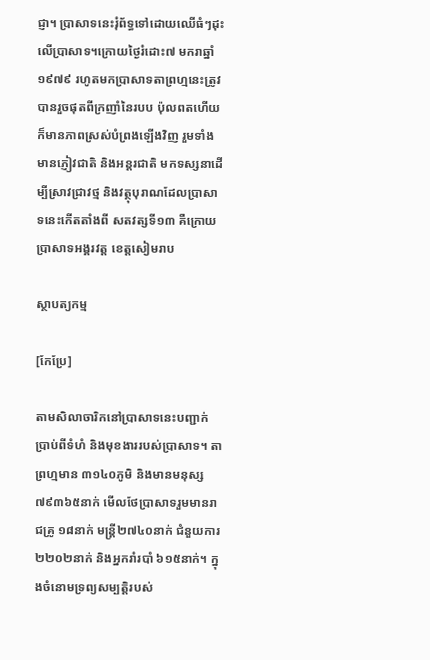ជ្ញា។ ប្រាសាទនេះរុំព័ទ្ធទៅដោយឈើធំៗដុះលើប្រាសាទ។ក្រោយថៃ្ងរំដោះ៧ មករាឆ្នាំ១៩៧៩ រហូតមកប្រាសាទតាព្រហ្មនេះត្រូវបានរួចផុតពីក្រញាំនៃរបប ប៉ុលពតហើយក៏មានភាពស្រស់បំព្រងឡើងវិញ រួមទាំងមានភ្ញៀវជាតិ និងអន្តរជាតិ មកទស្សនាដើម្បីស្រាវជ្រាវថ្ម និងវត្ថុបុរាណដែលប្រាសាទនេះកើតតាំងពី សតវត្សទី១៣ គឺក្រោយប្រាសាទអង្គរវត្ត ខេត្តសៀមរាប

ស្ថាបត្យកម្ម

[កែប្រែ]

តាមសិលាចារិកនៅប្រាសាទនេះបញ្ជាក់ប្រាប់ពីទំហំ និងមុខងាររបស់ប្រាសាទ។ តាព្រហ្មមាន ៣១៤០ភូមិ និងមានមនុស្ស ៧៩៣៦៥នាក់ មើលថែប្រាសាទរួមមានរាជគ្រូ ១៨នាក់ មន្រ្តី២៧៤០នាក់ ជំនួយការ២២០២នាក់ និងអ្នករាំរបាំ ៦១៥នាក់។ ក្នុងចំនោមទ្រព្យសម្បត្តិរបស់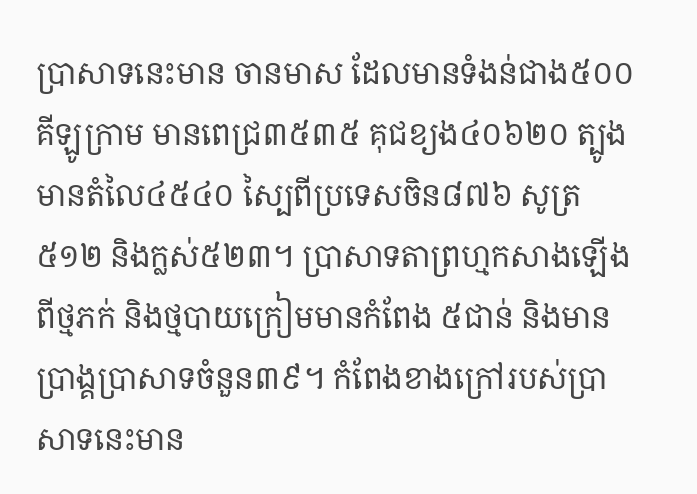ប្រាសាទនេះមាន ចានមាស ដែលមានទំងន់ជាង៥០០គីឡូក្រាម មានពេជ្រ៣៥៣៥ គុជខ្យង៤០៦២០ ត្បូងមានតំលៃ៤៥៤០ ស្បៃពីប្រទេសចិន៨៧៦ សូត្រ៥១២ និងក្លស់៥២៣។ ប្រាសាទតាព្រហ្មកសាងឡើងពីថ្មភក់ និងថ្មបាយក្រៀមមានកំពែង ៥ជាន់ និងមានប្រាង្គប្រាសាទចំនួន៣៩។ កំពែងខាងក្រៅរបស់ប្រាសាទនេះមាន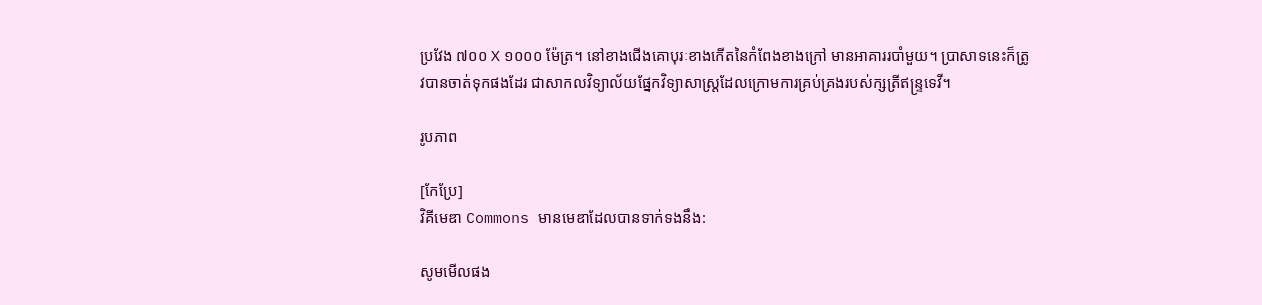ប្រវែង ៧០០ Χ ១០០០ ម៉ែត្រ។ នៅខាងជើងគោបុរៈខាងកើតនៃកំពែងខាងក្រៅ មានអាគាររបាំមួយ។ ប្រាសាទនេះក៏ត្រូវបានចាត់ទុកផងដែរ ជាសាកលវិទ្យាល័យផ្នែកវិទ្យាសាស្ត្រដែលក្រោមការគ្រប់គ្រងរបស់ក្សត្រីឥន្ទ្រទេវី។

រូបភាព

[កែប្រែ]
វិគីមេឌា Commons មានមេឌាដែលបានទាក់ទងនឹង:

សូមមើលផង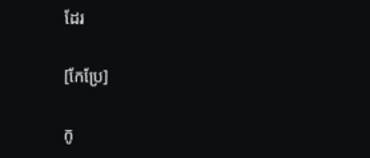ដែរ

[កែប្រែ]

កូ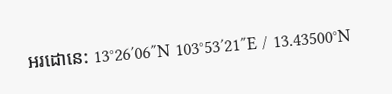អរដោនេ: 13°26′06″N 103°53′21″E / 13.43500°N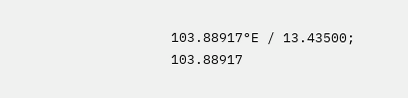103.88917°E / 13.43500; 103.88917